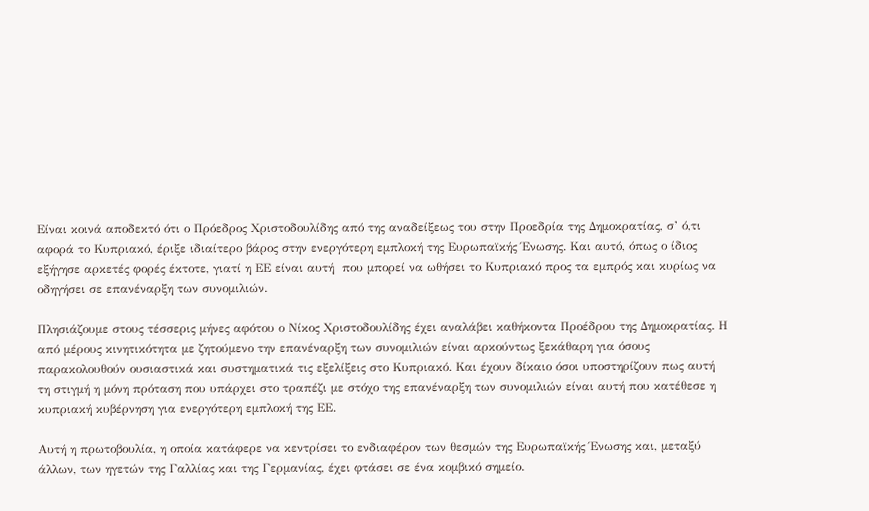Είναι κοινά αποδεκτό ότι ο Πρόεδρος Χριστοδουλίδης από της αναδείξεως του στην Προεδρία της Δημοκρατίας, σ’ ό,τι αφορά το Κυπριακό, έριξε ιδιαίτερο βάρος στην ενεργότερη εμπλοκή της Ευρωπαϊκής Ένωσης. Και αυτό, όπως ο ίδιος εξήγησε αρκετές φορές έκτοτε, γιατί η ΕΕ είναι αυτή  που μπορεί να ωθήσει το Κυπριακό προς τα εμπρός και κυρίως να οδηγήσει σε επανέναρξη των συνομιλιών.

Πλησιάζουμε στους τέσσερις μήνες αφότου ο Νίκος Χριστοδουλίδης έχει αναλάβει καθήκοντα Προέδρου της Δημοκρατίας. Η από μέρους κινητικότητα με ζητούμενο την επανέναρξη των συνομιλιών είναι αρκούντως ξεκάθαρη για όσους παρακολουθούν ουσιαστικά και συστηματικά τις εξελίξεις στο Κυπριακό. Και έχουν δίκαιο όσοι υποστηρίζουν πως αυτή τη στιγμή η μόνη πρόταση που υπάρχει στο τραπέζι με στόχο της επανέναρξη των συνομιλιών είναι αυτή που κατέθεσε η κυπριακή κυβέρνηση για ενεργότερη εμπλοκή της ΕΕ.

Αυτή η πρωτοβουλία, η οποία κατάφερε να κεντρίσει το ενδιαφέρον των θεσμών της Ευρωπαϊκής Ένωσης και, μεταξύ άλλων, των ηγετών της Γαλλίας και της Γερμανίας, έχει φτάσει σε ένα κομβικό σημείο.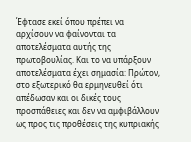Έφτασε εκεί όπου πρέπει να αρχίσουν να φαίνονται τα αποτελέσματα αυτής της πρωτοβουλίας. Και το να υπάρξουν αποτελέσματα έχει σημασία: Πρώτον, στο εξωτερικό θα ερμηνευθεί ότι απέδωσαν και οι δικές τους προσπάθειες και δεν να αμφιβάλλουν ως προς τις προθέσεις της κυπριακής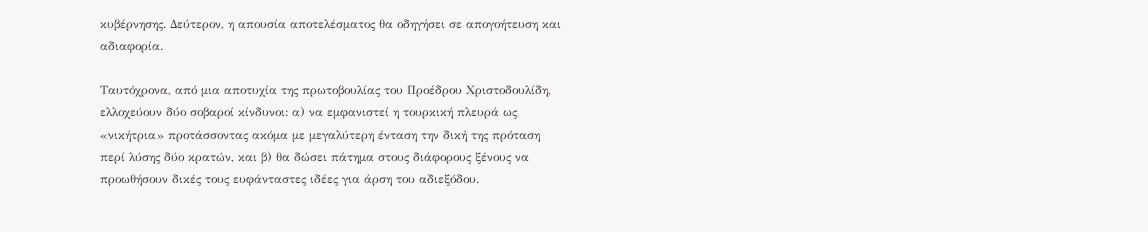κυβέρνησης. Δεύτερον, η απουσία αποτελέσματος θα οδηγήσει σε απογοήτευση και αδιαφορία.

Ταυτόχρονα, από μια αποτυχία της πρωτοβουλίας του Προέδρου Χριστοδουλίδη, ελλοχεύουν δύο σοβαροί κίνδυνοι: α) να εμφανιστεί η τουρκική πλευρά ως «νικήτρια» προτάσσοντας ακόμα με μεγαλύτερη ένταση την δική της πρόταση περί λύσης δύο κρατών, και β) θα δώσει πάτημα στους διάφορους ξένους να προωθήσουν δικές τους ευφάνταστες ιδέες για άρση του αδιεξόδου.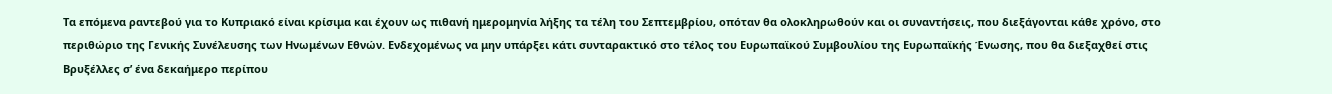Τα επόμενα ραντεβού για το Κυπριακό είναι κρίσιμα και έχουν ως πιθανή ημερομηνία λήξης τα τέλη του Σεπτεμβρίου, οπόταν θα ολοκληρωθούν και οι συναντήσεις, που διεξάγονται κάθε χρόνο, στο περιθώριο της Γενικής Συνέλευσης των Ηνωμένων Εθνών. Ενδεχομένως να μην υπάρξει κάτι συνταρακτικό στο τέλος του Ευρωπαϊκού Συμβουλίου της Ευρωπαϊκής Ένωσης, που θα διεξαχθεί στις Βρυξέλλες σ’ ένα δεκαήμερο περίπου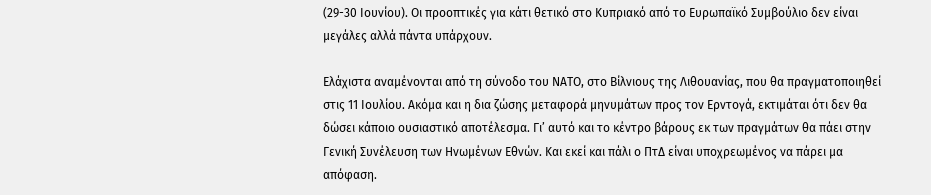(29-30 Ιουνίου). Οι προοπτικές για κάτι θετικό στο Κυπριακό από το Ευρωπαϊκό Συμβούλιο δεν είναι μεγάλες αλλά πάντα υπάρχουν.

Ελάχιστα αναμένονται από τη σύνοδο του ΝΑΤΟ, στο Βίλνιους της Λιθουανίας, που θα πραγματοποιηθεί στις 11 Ιουλίου. Ακόμα και η δια ζώσης μεταφορά μηνυμάτων προς τον Ερντογά, εκτιμάται ότι δεν θα δώσει κάποιο ουσιαστικό αποτέλεσμα. Γι’ αυτό και το κέντρο βάρους εκ των πραγμάτων θα πάει στην Γενική Συνέλευση των Ηνωμένων Εθνών. Και εκεί και πάλι ο ΠτΔ είναι υποχρεωμένος να πάρει μα απόφαση.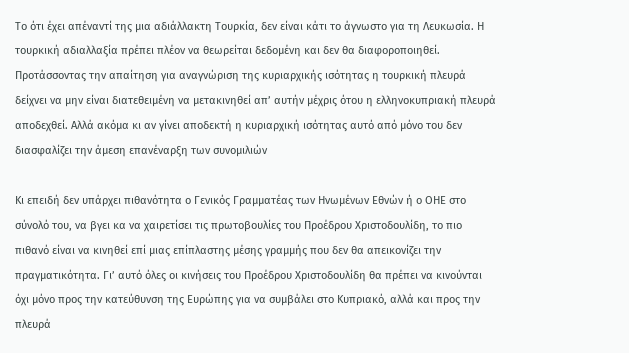Το ότι έχει απέναντί της μια αδιάλλακτη Τουρκία, δεν είναι κάτι το άγνωστο για τη Λευκωσία. Η τουρκική αδιαλλαξία πρέπει πλέον να θεωρείται δεδομένη και δεν θα διαφοροποιηθεί. Προτάσσοντας την απαίτηση για αναγνώριση της κυριαρχικής ισότητας η τουρκική πλευρά δείχνει να μην είναι διατεθειμένη να μετακινηθεί απ’ αυτήν μέχρις ότου η ελληνοκυπριακή πλευρά αποδεχθεί. Αλλά ακόμα κι αν γίνει αποδεκτή η κυριαρχική ισότητας αυτό από μόνο του δεν διασφαλίζει την άμεση επανέναρξη των συνομιλιών

Κι επειδή δεν υπάρχει πιθανότητα ο Γενικός Γραμματέας των Ηνωμένων Εθνών ή ο ΟΗΕ στο σύνολό του, να βγει κα να χαιρετίσει τις πρωτοβουλίες του Προέδρου Χριστοδουλίδη, το πιο πιθανό είναι να κινηθεί επί μιας επίπλαστης μέσης γραμμής που δεν θα απεικονίζει την πραγματικότητα. Γι’ αυτό όλες οι κινήσεις του Προέδρου Χριστοδουλίδη θα πρέπει να κινούνται όχι μόνο προς την κατεύθυνση της Ευρώπης για να συμβάλει στο Κυπριακό, αλλά και προς την πλευρά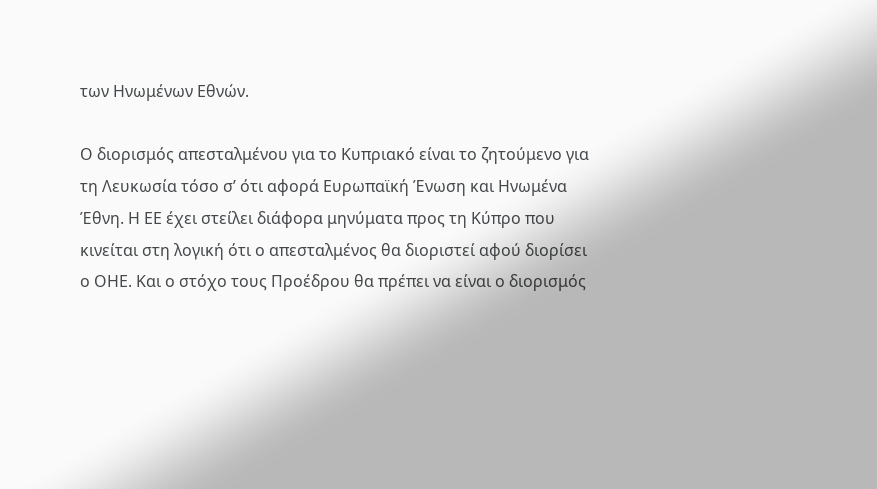των Ηνωμένων Εθνών.

Ο διορισμός απεσταλμένου για το Κυπριακό είναι το ζητούμενο για τη Λευκωσία τόσο σ’ ότι αφορά Ευρωπαϊκή Ένωση και Ηνωμένα Έθνη. Η ΕΕ έχει στείλει διάφορα μηνύματα προς τη Κύπρο που κινείται στη λογική ότι ο απεσταλμένος θα διοριστεί αφού διορίσει ο ΟΗΕ. Και ο στόχο τους Προέδρου θα πρέπει να είναι ο διορισμός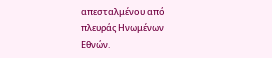απεσταλμένου από πλευράς Ηνωμένων Εθνών.